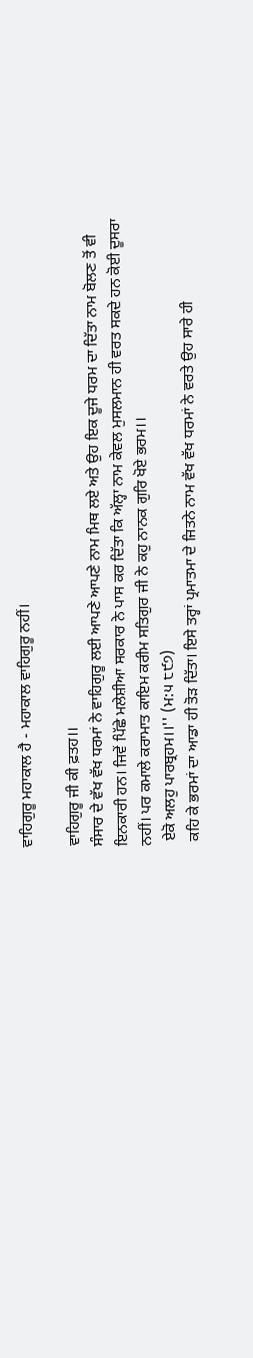ਵਾਹਿਗੁਰੂ ਮਹਾਕਾਲ ਹੈ - ਮਹਾਕਾਲ ਵਾਹਿਗੁਰੂ ਨਹੀਂ।

ਵਾਹਿਗੁਰੂ ਜੀ ਕੀ ਫ਼ਤਹ।।
ਸੰਸਾਰ ਦੇ ਵੱਖ ਵੱਖ ਧਰਮਾਂ ਨੇ ਵਾਹਿਗੁਰੂ ਲਈ ਆਪਣੇ ਆਪਣੇ ਨਾਮ ਮਿਥ ਲਏ ਅਤੇ ਉਹ ਇਕ ਦੂਜੇ ਧਰਮ ਦਾ ਦਿੱਤਾ ਨਾਮ ਬੋਲਣ ਤੋਂ ਵੀ ਇਨਕਾਰੀ ਹਨ। ਜਿਵੇਂ ਪਿੱਛੇ ਮਲੇਸ਼ੀਆ ਸਰਕਾਰ ਨੇ ਪਾਸ ਕਰ ਦਿੱਤਾ ਕਿ ਅੱਲ੍ਹਾ ਨਾਮ ਕੇਵਲ ਮੁਸਲਮਾਨ ਹੀ ਵਰਤ ਸਕਦੇ ਹਨ ਕੋਈ ਦੂਸਰਾ ਨਹੀਂ। ਪਰ ਕਮਾਲੇ ਕਰਾਮਾਤ ਕਾਇਮ ਕਰੀਮ ਸਤਿਗੁਰ ਜੀ ਨੇ ਕਹੁ ਨਾਨਕ ਗੁਰਿ ਖੋਏ ਭਰਮ।।
 ਏਕੋ ਅਲਹੁ ਪਾਰਬ੍ਰਹਮ।।'' (ਮ:੫ ੮੯੭)
 ਕਹਿ ਕੇ ਭਰਮਾਂ ਦਾ ਆਡਾ ਹੀ ਤੋੜ ਦਿੱਤਾ। ਇਸੇ ਤਰ੍ਹਾਂ ਪ੍ਰਮਾਤਮਾ ਦੇ ਜਿਤਨੇ ਨਾਮ ਵੱਖ ਵੱਖ ਧਰਮਾਂ ਨੇ ਵਰਤੇ ਉਹ ਸਾਰੇ ਹੀ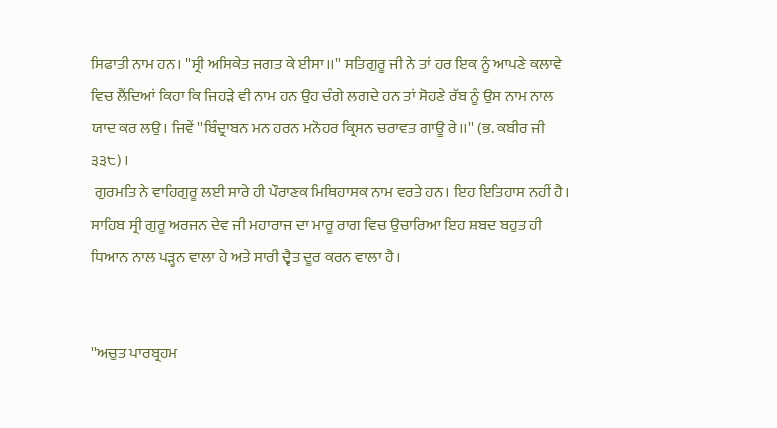ਸਿਫਾਤੀ ਨਾਮ ਹਨ। ''ਸ੍ਰੀ ਅਸਿਕੇਤ ਜਗਤ ਕੇ ਈਸਾ।।'' ਸਤਿਗੁਰੂ ਜੀ ਨੇ ਤਾਂ ਹਰ ਇਕ ਨੂੰ ਆਪਣੇ ਕਲਾਵੇ ਵਿਚ ਲੈਂਦਿਆਂ ਕਿਹਾ ਕਿ ਜਿਹੜੇ ਵੀ ਨਾਮ ਹਨ ਉਹ ਚੰਗੇ ਲਗਦੇ ਹਨ ਤਾਂ ਸੋਹਣੇ ਰੱਬ ਨੂੰ ਉਸ ਨਾਮ ਨਾਲ ਯਾਦ ਕਰ ਲਉ। ਜਿਵੇਂ ''ਬਿੰਦ੍ਰਾਬਨ ਮਨ ਹਰਨ ਮਨੋਹਰ ਕ੍ਰਿਸਨ ਚਰਾਵਤ ਗਾਊ ਰੇ।।'' (ਭ. ਕਬੀਰ ਜੀ ੩੩੮)।
 ਗੁਰਮਤਿ ਨੇ ਵਾਹਿਗੁਰੂ ਲਈ ਸਾਰੇ ਹੀ ਪੌਰਾਣਕ ਮਿਥਿਹਾਸਕ ਨਾਮ ਵਰਤੇ ਹਨ। ਇਹ ਇਤਿਹਾਸ ਨਹੀਂ ਹੈ। ਸਾਹਿਬ ਸ੍ਰੀ ਗੁਰੂ ਅਰਜਨ ਦੇਵ ਜੀ ਮਹਾਰਾਜ ਦਾ ਮਾਰੂ ਰਾਗ ਵਿਚ ਉਚਾਰਿਆ ਇਹ ਸ਼ਬਦ ਬਹੁਤ ਹੀ ਧਿਆਨ ਨਾਲ ਪੜ੍ਹਨ ਵਾਲਾ ਹੇ ਅਤੇ ਸਾਰੀ ਦ੍ਵੈਤ ਦੂਰ ਕਰਨ ਵਾਲਾ ਹੈ।


''ਅਚੁਤ ਪਾਰਬ੍ਰਹਮ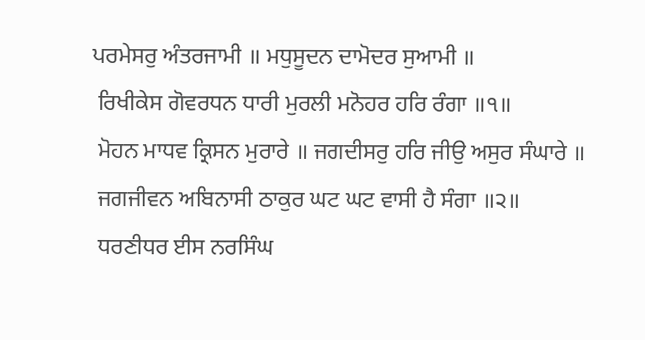ਪਰਮੇਸਰੁ ਅੰਤਰਜਾਮੀ ॥ ਮਧੁਸੂਦਨ ਦਾਮੋਦਰ ਸੁਆਮੀ ॥
 ਰਿਖੀਕੇਸ ਗੋਵਰਧਨ ਧਾਰੀ ਮੁਰਲੀ ਮਨੋਹਰ ਹਰਿ ਰੰਗਾ ॥੧॥
 ਮੋਹਨ ਮਾਧਵ ਕ੍ਰਿਸਨ ਮੁਰਾਰੇ ॥ ਜਗਦੀਸਰੁ ਹਰਿ ਜੀਉ ਅਸੁਰ ਸੰਘਾਰੇ ॥
 ਜਗਜੀਵਨ ਅਬਿਨਾਸੀ ਠਾਕੁਰ ਘਟ ਘਟ ਵਾਸੀ ਹੈ ਸੰਗਾ ॥੨॥
 ਧਰਣੀਧਰ ਈਸ ਨਰਸਿੰਘ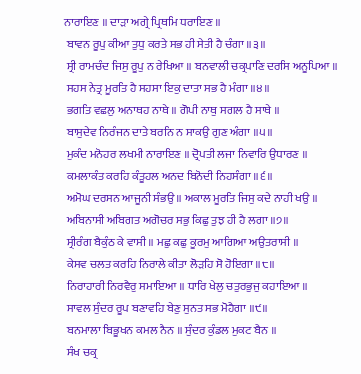ਨਾਰਾਇਣ ॥ ਦਾੜਾ ਅਗ੍ਰੇ ਪ੍ਰਿਥਮਿ ਧਰਾਇਣ ॥
 ਬਾਵਨ ਰੂਪੁ ਕੀਆ ਤੁਧੁ ਕਰਤੇ ਸਭ ਹੀ ਸੇਤੀ ਹੈ ਚੰਗਾ ॥੩॥
 ਸ੍ਰੀ ਰਾਮਚੰਦ ਜਿਸੁ ਰੂਪੁ ਨ ਰੇਖਿਆ ॥ ਬਨਵਾਲੀ ਚਕ੍ਰਪਾਣਿ ਦਰਸਿ ਅਨੂਪਿਆ ॥
 ਸਹਸ ਨੇਤ੍ਰ ਮੂਰਤਿ ਹੈ ਸਹਸਾ ਇਕੁ ਦਾਤਾ ਸਭ ਹੈ ਮੰਗਾ ॥੪॥
 ਭਗਤਿ ਵਛਲੁ ਅਨਾਥਹ ਨਾਥੇ ॥ ਗੋਪੀ ਨਾਥੁ ਸਗਲ ਹੈ ਸਾਥੇ ॥
 ਬਾਸੁਦੇਵ ਨਿਰੰਜਨ ਦਾਤੇ ਬਰਨਿ ਨ ਸਾਕਉ ਗੁਣ ਅੰਗਾ ॥੫॥
 ਮੁਕੰਦ ਮਨੋਹਰ ਲਖਮੀ ਨਾਰਾਇਣ ॥ ਦ੍ਰੋਪਤੀ ਲਜਾ ਨਿਵਾਰਿ ਉਧਾਰਣ ॥
 ਕਮਲਾਕੰਤ ਕਰਹਿ ਕੰਤੂਹਲ ਅਨਦ ਬਿਨੋਦੀ ਨਿਹਸੰਗਾ ॥੬॥
 ਅਮੋਘ ਦਰਸਨ ਆਜੂਨੀ ਸੰਭਉ ॥ ਅਕਾਲ ਮੂਰਤਿ ਜਿਸੁ ਕਦੇ ਨਾਹੀ ਖਉ ॥
 ਅਬਿਨਾਸੀ ਅਬਿਗਤ ਅਗੋਚਰ ਸਭੁ ਕਿਛੁ ਤੁਝ ਹੀ ਹੈ ਲਗਾ ॥੭॥
 ਸ੍ਰੀਰੰਗ ਬੈਕੁੰਠ ਕੇ ਵਾਸੀ ॥ ਮਛੁ ਕਛੁ ਕੂਰਮੁ ਆਗਿਆ ਅਉਤਰਾਸੀ ॥
 ਕੇਸਵ ਚਲਤ ਕਰਹਿ ਨਿਰਾਲੇ ਕੀਤਾ ਲੋੜਹਿ ਸੋ ਹੋਇਗਾ ॥੮॥
 ਨਿਰਾਹਾਰੀ ਨਿਰਵੈਰੁ ਸਮਾਇਆ ॥ ਧਾਰਿ ਖੇਲੁ ਚਤੁਰਭੁਜੁ ਕਹਾਇਆ ॥
 ਸਾਵਲ ਸੁੰਦਰ ਰੂਪ ਬਣਾਵਹਿ ਬੇਣੁ ਸੁਨਤ ਸਭ ਮੋਹੈਗਾ ॥੯॥
 ਬਨਮਾਲਾ ਬਿਭੂਖਨ ਕਮਲ ਨੈਨ ॥ ਸੁੰਦਰ ਕੁੰਡਲ ਮੁਕਟ ਬੈਨ ॥
 ਸੰਖ ਚਕ੍ਰ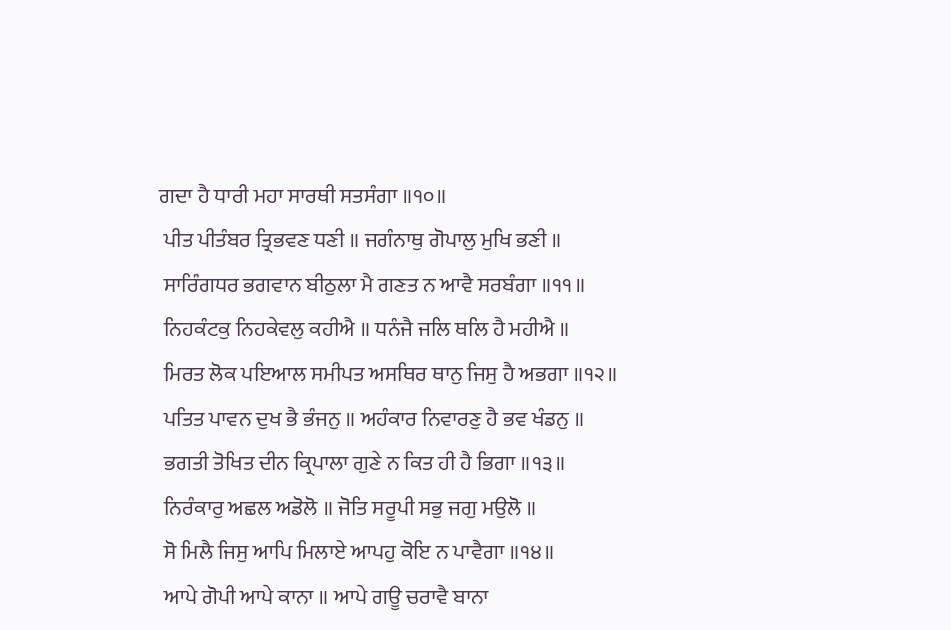ਗਦਾ ਹੈ ਧਾਰੀ ਮਹਾ ਸਾਰਥੀ ਸਤਸੰਗਾ ॥੧੦॥
 ਪੀਤ ਪੀਤੰਬਰ ਤ੍ਰਿਭਵਣ ਧਣੀ ॥ ਜਗੰਨਾਥੁ ਗੋਪਾਲੁ ਮੁਖਿ ਭਣੀ ॥
 ਸਾਰਿੰਗਧਰ ਭਗਵਾਨ ਬੀਠੁਲਾ ਮੈ ਗਣਤ ਨ ਆਵੈ ਸਰਬੰਗਾ ॥੧੧॥
 ਨਿਹਕੰਟਕੁ ਨਿਹਕੇਵਲੁ ਕਹੀਐ ॥ ਧਨੰਜੈ ਜਲਿ ਥਲਿ ਹੈ ਮਹੀਐ ॥
 ਮਿਰਤ ਲੋਕ ਪਇਆਲ ਸਮੀਪਤ ਅਸਥਿਰ ਥਾਨੁ ਜਿਸੁ ਹੈ ਅਭਗਾ ॥੧੨॥
 ਪਤਿਤ ਪਾਵਨ ਦੁਖ ਭੈ ਭੰਜਨੁ ॥ ਅਹੰਕਾਰ ਨਿਵਾਰਣੁ ਹੈ ਭਵ ਖੰਡਨੁ ॥
 ਭਗਤੀ ਤੋਖਿਤ ਦੀਨ ਕ੍ਰਿਪਾਲਾ ਗੁਣੇ ਨ ਕਿਤ ਹੀ ਹੈ ਭਿਗਾ ॥੧੩॥
 ਨਿਰੰਕਾਰੁ ਅਛਲ ਅਡੋਲੋ ॥ ਜੋਤਿ ਸਰੂਪੀ ਸਭੁ ਜਗੁ ਮਉਲੋ ॥
 ਸੋ ਮਿਲੈ ਜਿਸੁ ਆਪਿ ਮਿਲਾਏ ਆਪਹੁ ਕੋਇ ਨ ਪਾਵੈਗਾ ॥੧੪॥
 ਆਪੇ ਗੋਪੀ ਆਪੇ ਕਾਨਾ ॥ ਆਪੇ ਗਊ ਚਰਾਵੈ ਬਾਨਾ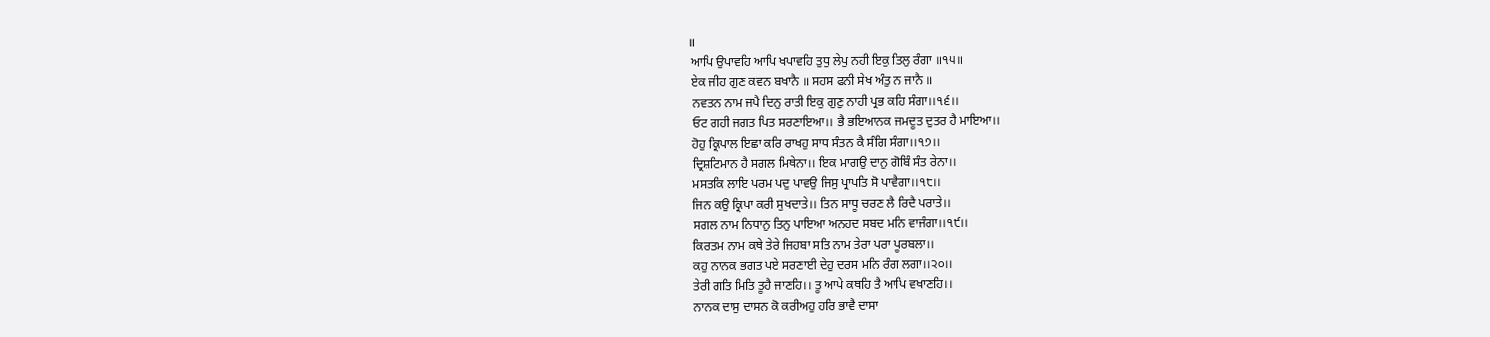॥
 ਆਪਿ ਉਪਾਵਹਿ ਆਪਿ ਖਪਾਵਹਿ ਤੁਧੁ ਲੇਪੁ ਨਹੀ ਇਕੁ ਤਿਲੁ ਰੰਗਾ ॥੧੫॥
 ਏਕ ਜੀਹ ਗੁਣ ਕਵਨ ਬਖਾਨੈ ॥ ਸਹਸ ਫਨੀ ਸੇਖ ਅੰਤੁ ਨ ਜਾਨੈ ॥
 ਨਵਤਨ ਨਾਮ ਜਪੈ ਦਿਨੁ ਰਾਤੀ ਇਕੁ ਗੁਣੁ ਨਾਹੀ ਪ੍ਰਭ ਕਹਿ ਸੰਗਾ।।੧੬।।
 ਓਟ ਗਹੀ ਜਗਤ ਪਿਤ ਸਰਣਾਇਆ।। ਭੈ ਭਇਆਨਕ ਜਮਦੂਤ ਦੁਤਰ ਹੈ ਮਾਇਆ।।
 ਹੋਹੁ ਕ੍ਰਿਪਾਲ ਇਛਾ ਕਰਿ ਰਾਖਹੁ ਸਾਧ ਸੰਤਨ ਕੈ ਸੰਗਿ ਸੰਗਾ।।੧੭।।
 ਦ੍ਰਿਸ਼ਟਿਮਾਨ ਹੈ ਸਗਲ ਮਿਥੇਨਾ।। ਇਕ ਮਾਗਉ ਦਾਨੁ ਗੋਬਿੰ ਸੰਤ ਰੇਨਾ।।
 ਮਸਤਕਿ ਲਾਇ ਪਰਮ ਪਦੁ ਪਾਵਉ ਜਿਸੁ ਪ੍ਰਾਪਤਿ ਸੋ ਪਾਵੈਗਾ।।੧੮।।
 ਜਿਨ ਕਉ ਕ੍ਰਿਪਾ ਕਰੀ ਸੁਖਦਾਤੇ।। ਤਿਨ ਸਾਧੂ ਚਰਣ ਲੈ ਰਿਦੈ ਪਰਾਤੇ।।
 ਸਗਲ ਨਾਮ ਨਿਧਾਨੁ ਤਿਨੁ ਪਾਇਆ ਅਨਹਦ ਸਬਦ ਮਨਿ ਵਾਜੰਗਾ।।੧੯।।
 ਕਿਰਤਮ ਨਾਮ ਕਥੇ ਤੇਰੇ ਜਿਹਬਾ ਸਤਿ ਨਾਮ ਤੇਰਾ ਪਰਾ ਪੂਰਬਲਾ।।
 ਕਹੁ ਨਾਨਕ ਭਗਤ ਪਏ ਸਰਣਾਈ ਦੇਹੁ ਦਰਸ ਮਨਿ ਰੰਗ ਲਗਾ।।੨੦।।
 ਤੇਰੀ ਗਤਿ ਮਿਤਿ ਤੂਹੈ ਜਾਣਹਿ।। ਤੂ ਆਪੇ ਕਥਹਿ ਤੈ ਆਪਿ ਵਖਾਣਹਿ।।
 ਨਾਨਕ ਦਾਸੁ ਦਾਸਨ ਕੋ ਕਰੀਅਹੁ ਹਰਿ ਭਾਵੈ ਦਾਸਾ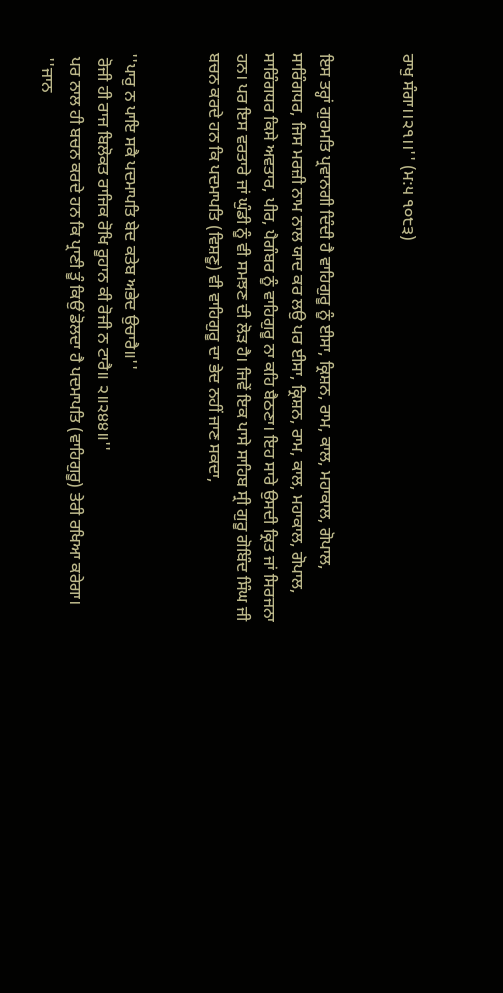ਰਾਖੁ ਸੰਗਾ।।੨੧।।'' (ਮ:੫ ੧੦੮੩)


ਇਸ ਤਰ੍ਹਾਂ ਗੁਰਮਤਿ ਪ੍ਰਵਾਨਗੀ ਦਿੰਦੀ ਹੈ ਵਾਹਿਗੁਰੂ ਨੂੰ ਈਸਾ, ਕ੍ਰਿਸ਼ਨ, ਰਾਮ, ਕਾਲ, ਮਹਾਕਾਲ, ਗੋਪਾਲ, ਸਾਰਿੰਗਧਰ, ਜਿਸ ਮਰਜ਼ੀ ਨਾਮ ਨਾਲ ਯਾਦ ਕਰ ਲਉ ਪਰ ਈਸਾ, ਕ੍ਰਿਸ਼ਨ, ਰਾਮ, ਕਾਲ, ਮਹਾਕਾਲ, ਗੋਪਾਲ, ਸਾਰਿੰਗਧਰ ਕਿਸੇ ਅਵਤਾਰ, ਪੀਰ, ਪੈਗੰਬਰ ਨੂੰ ਵਾਹਿਗੁਰੂ ਨਾ ਕਹਿ ਬੈਠਣਾ। ਇਹ ਸਾਰੇ ਉਸਦੀ ਕ੍ਰਿਤ ਜਾਂ ਸਿਰਜਨਾ ਹਨ। ਪਰ ਇਸ ਵਰਤਾਰੇ ਜਾਂ ਘੁੰਡੀ ਨੂੰ ਵੀ ਸਮਝਣ ਦੀ ਲੋੜ ਹੈ। ਜਿਵੇਂ ਇਕ ਪਾਸੇ ਸਾਹਿਬ ਸ੍ਰੀ ਗੁਰੂ ਗੋਬਿੰਦ ਸਿੰਘ ਜੀ ਬਚਨ ਕਰਦੇ ਹਨ ਕਿ ਪਦਮਾਪਤਿ (ਵਿਸ਼ਣੂ) ਵੀ ਵਾਹਿਗੁਰੂ ਦਾ ਭੇਦ ਨਹੀਂ ਜਾਣ ਸਕਦਾ,


''ਪਾਰੁ ਨ ਪਾਇ ਸਕੈ ਪਦਮਾਪਤਿ ਬੇਦ ਕਤੇਬ ਅਭੇਦ ਉਚਾਰੈ॥''
 ਰੋਜੀ ਹੀ ਰਾਜ ਬਿਲੋਕਤ ਰਾਜਿਕ ਰੋਖਿ ਰੂਹਾਨ ਕੀ ਰੋਜੀ ਨ ਟਾਰੈ॥ ੨॥੨੪੪॥''
 ਪਰ ਨਾਲ ਹੀ ਬਚਨ ਕਰਦੇ ਹਨ ਕਿ ਪ੍ਰਾਣੀ ਤੂੰ ਕਿਉਂ ਡੋਲਦਾ ਹੈ ਪਦਮਾਪਤਿ (ਵਾਹਿਗੁਰੂ) ਤੇਰੀ ਰਖਿਆ ਕਰੇਗਾ।
 ''ਜਾਨ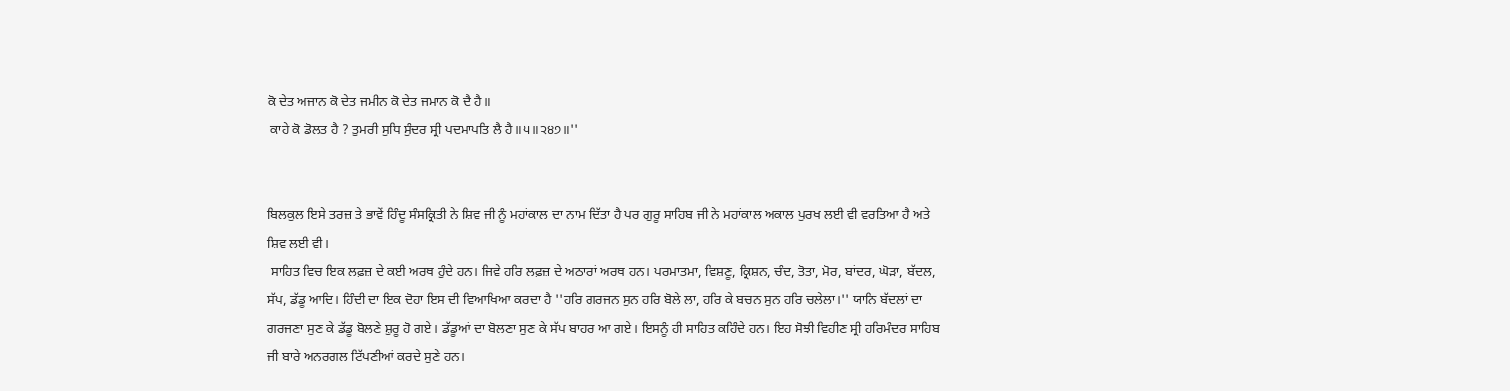ਕੋ ਦੇਤ ਅਜਾਨ ਕੋ ਦੇਤ ਜਮੀਨ ਕੋ ਦੇਤ ਜਮਾਨ ਕੋ ਦੈ ਹੈ॥
 ਕਾਹੇ ਕੋ ਡੋਲਤ ਹੈ ? ਤੁਮਰੀ ਸੁਧਿ ਸੁੰਦਰ ਸ੍ਰੀ ਪਦਮਾਪਤਿ ਲੈ ਹੈ॥੫॥੨੪੭॥''


ਬਿਲਕੁਲ ਇਸੇ ਤਰਜ਼ ਤੇ ਭਾਵੇਂ ਹਿੰਦੂ ਸੰਸਕ੍ਰਿਤੀ ਨੇ ਸ਼ਿਵ ਜੀ ਨੂੰ ਮਹਾਂਕਾਲ ਦਾ ਨਾਮ ਦਿੱਤਾ ਹੈ ਪਰ ਗੁਰੂ ਸਾਹਿਬ ਜੀ ਨੇ ਮਹਾਂਕਾਲ ਅਕਾਲ ਪੁਰਖ ਲਈ ਵੀ ਵਰਤਿਆ ਹੈ ਅਤੇ ਸ਼ਿਵ ਲਈ ਵੀ।
 ਸਾਹਿਤ ਵਿਚ ਇਕ ਲਫ਼ਜ਼ ਦੇ ਕਈ ਅਰਥ ਹੁੰਦੇ ਹਨ। ਜਿਵੇ ਹਰਿ ਲਫ਼ਜ਼ ਦੇ ਅਠਾਰਾਂ ਅਰਥ ਹਨ। ਪਰਮਾਤਮਾ, ਵਿਸ਼ਣੂ, ਕ੍ਰਿਸ਼ਨ, ਚੰਦ, ਤੋਤਾ, ਮੋਰ, ਬਾਂਦਰ, ਘੋੜਾ, ਬੱਦਲ, ਸੱਪ, ਡੱਡੂ ਆਦਿ। ਹਿੰਦੀ ਦਾ ਇਕ ਦੋਹਾ ਇਸ ਦੀ ਵਿਆਖਿਆ ਕਰਦਾ ਹੈ ''ਹਰਿ ਗਰਜਨ ਸੁਨ ਹਰਿ ਬੋਲੇ ਲਾ, ਹਰਿ ਕੇ ਬਚਨ ਸੁਨ ਹਰਿ ਚਲੇਲਾ।'' ਯਾਨਿ ਬੱਦਲਾਂ ਦਾ ਗਰਜਣਾ ਸੁਣ ਕੇ ਡੱਡੂ ਬੋਲਣੇ ਸ਼ੁਰੂ ਹੋ ਗਏ। ਡੱਡੂਆਂ ਦਾ ਬੋਲਣਾ ਸੁਣ ਕੇ ਸੱਪ ਬਾਹਰ ਆ ਗਏ। ਇਸਨੂੰ ਹੀ ਸਾਹਿਤ ਕਹਿੰਦੇ ਹਨ। ਇਹ ਸੋਝੀ ਵਿਹੀਣ ਸ੍ਰੀ ਹਰਿਮੰਦਰ ਸਾਹਿਬ ਜੀ ਬਾਰੇ ਅਨਰਗਲ ਟਿੱਪਣੀਆਂ ਕਰਦੇ ਸੁਣੇ ਹਨ।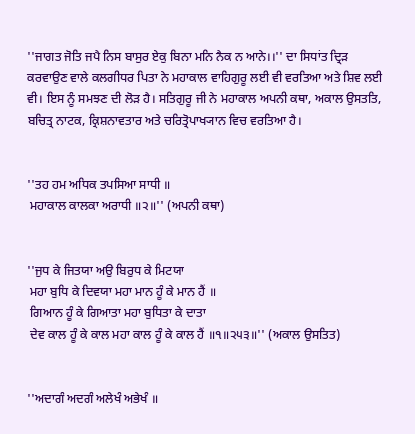''ਜਾਗਤ ਜੋਤਿ ਜਪੈ ਨਿਸ ਬਾਸੁਰ ਏਕੁ ਬਿਨਾ ਮਨਿ ਨੈਕ ਨ ਆਨੇ।।'' ਦਾ ਸਿਧਾਂਤ ਦ੍ਰਿੜ ਕਰਵਾਉਣ ਵਾਲੇ ਕਲਗੀਧਰ ਪਿਤਾ ਨੇ ਮਹਾਕਾਲ ਵਾਹਿਗੁਰੂ ਲਈ ਵੀ ਵਰਤਿਆ ਅਤੇ ਸ਼ਿਵ ਲਈ ਵੀ। ਇਸ ਨੂੰ ਸਮਝਣ ਦੀ ਲੋੜ ਹੈ। ਸਤਿਗੁਰੂ ਜੀ ਨੇ ਮਹਾਕਾਲ ਅਪਨੀ ਕਥਾ, ਅਕਾਲ ਉਸਤਤਿ, ਬਚਿਤ੍ਰ ਨਾਟਕ, ਕ੍ਰਿਸ਼ਨਾਵਤਾਰ ਅਤੇ ਚਰਿਤ੍ਰੋਪਾਖ੍ਯਾਨ ਵਿਚ ਵਰਤਿਆ ਹੈ।


''ਤਹ ਹਮ ਅਧਿਕ ਤਪਸਿਆ ਸਾਧੀ ॥
 ਮਹਾਕਾਲ ਕਾਲਕਾ ਅਰਾਧੀ ॥੨॥'' (ਅਪਨੀ ਕਥਾ)


''ਜੁਧ ਕੇ ਜਿਤਯਾ ਅਉ ਬਿਰੁਧ ਕੇ ਮਿਟਯਾ
 ਮਹਾ ਬੁਧਿ ਕੇ ਦਿਵਯਾ ਮਹਾ ਮਾਨ ਹੂੰ ਕੇ ਮਾਨ ਹੈਂ ॥
 ਗਿਆਨ ਹੂੰ ਕੇ ਗਿਆਤਾ ਮਹਾ ਬੁਧਿਤਾ ਕੇ ਦਾਤਾ
 ਦੇਵ ਕਾਲ ਹੂੰ ਕੇ ਕਾਲ ਮਹਾ ਕਾਲ ਹੂੰ ਕੇ ਕਾਲ ਹੈਂ ॥੧॥੨੫੩॥'' (ਅਕਾਲ ਉਸਤਿਤ)


''ਅਦਾਗੰ ਅਦਗੰ ਅਲੇਖੰ ਅਭੇਖੰ ॥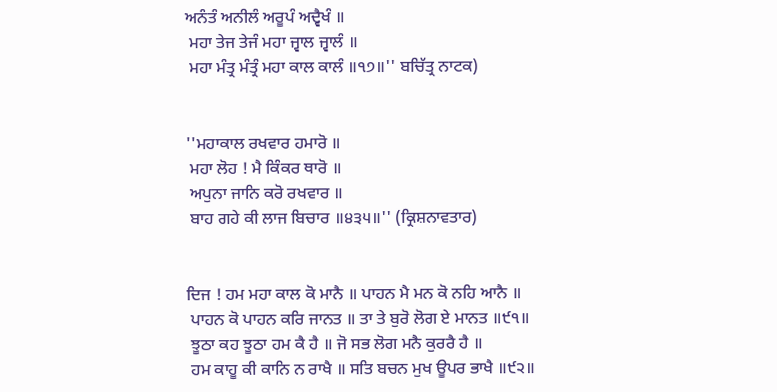ਅਨੰਤੰ ਅਨੀਲੰ ਅਰੂਪੰ ਅਦ੍ਵੈਖੰ ॥
 ਮਹਾ ਤੇਜ ਤੇਜੰ ਮਹਾ ਜ੍ਵਾਲ ਜ੍ਵਾਲੰ ॥
 ਮਹਾ ਮੰਤ੍ਰ ਮੰਤ੍ਰੰ ਮਹਾ ਕਾਲ ਕਾਲੰ ॥੧੭॥'' ਬਚਿੱਤ੍ਰ ਨਾਟਕ)


''ਮਹਾਕਾਲ ਰਖਵਾਰ ਹਮਾਰੋ ॥
 ਮਹਾ ਲੋਹ ! ਮੈ ਕਿੰਕਰ ਥਾਰੋ ॥
 ਅਪੁਨਾ ਜਾਨਿ ਕਰੋ ਰਖਵਾਰ ॥
 ਬਾਹ ਗਹੇ ਕੀ ਲਾਜ ਬਿਚਾਰ ॥੪੩੫॥'' (ਕ੍ਰਿਸ਼ਨਾਵਤਾਰ)


ਦਿਜ ! ਹਮ ਮਹਾ ਕਾਲ ਕੋ ਮਾਨੈ ॥ ਪਾਹਨ ਮੈ ਮਨ ਕੋ ਨਹਿ ਆਨੈ ॥
 ਪਾਹਨ ਕੋ ਪਾਹਨ ਕਰਿ ਜਾਨਤ ॥ ਤਾ ਤੇ ਬੁਰੋ ਲੋਗ ਏ ਮਾਨਤ ॥੯੧॥
 ਝੂਠਾ ਕਹ ਝੂਠਾ ਹਮ ਕੈ ਹੈ ॥ ਜੋ ਸਭ ਲੋਗ ਮਨੈ ਕੁਰਰੈ ਹੈ ॥
 ਹਮ ਕਾਹੂ ਕੀ ਕਾਨਿ ਨ ਰਾਖੈ ॥ ਸਤਿ ਬਚਨ ਮੁਖ ਊਪਰ ਭਾਖੈ ॥੯੨॥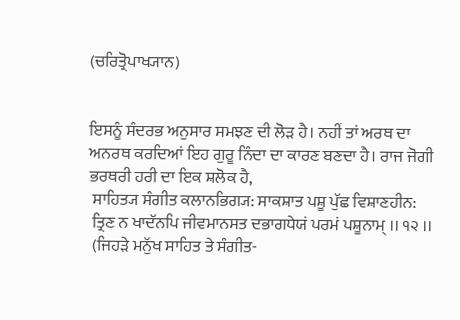(ਚਰਿਤ੍ਰੋਪਾਖ੍ਯਾਨ)


ਇਸਨੂੰ ਸੰਦਰਭ ਅਨੁਸਾਰ ਸਮਝਣ ਦੀ ਲੋੜ ਹੈ। ਨਹੀਂ ਤਾਂ ਅਰਥ ਦਾ ਅਨਰਥ ਕਰਦਿਆਂ ਇਹ ਗੁਰੂ ਨਿੰਦਾ ਦਾ ਕਾਰਣ ਬਣਦਾ ਹੈ। ਰਾਜ ਜੋਗੀ ਭਰਥਰੀ ਹਰੀ ਦਾ ਇਕ ਸ਼ਲੋਕ ਹੈ,
 ਸਾਹਿਤ੍ਯ ਸੰਗੀਤ ਕਲਾਨਭਿਗ੍ਯ: ਸਾਕਸ਼ਾਤ ਪਸ਼ੂ ਪੁੱਛ ਵਿਸ਼ਾਣਹੀਨ:
 ਤ੍ਰਿਣ ਨ ਖਾਦੱਨਪਿ ਜੀਵਮਾਨਸਤ ਦਭਾਗਧੇਯਂ ਪਰਮਂ ਪਸ਼ੂਨਾਮ੍ ।। ੧੨ ।।
 (ਜਿਹੜੇ ਮਨੁੱਖ ਸਾਹਿਤ ਤੇ ਸੰਗੀਤ-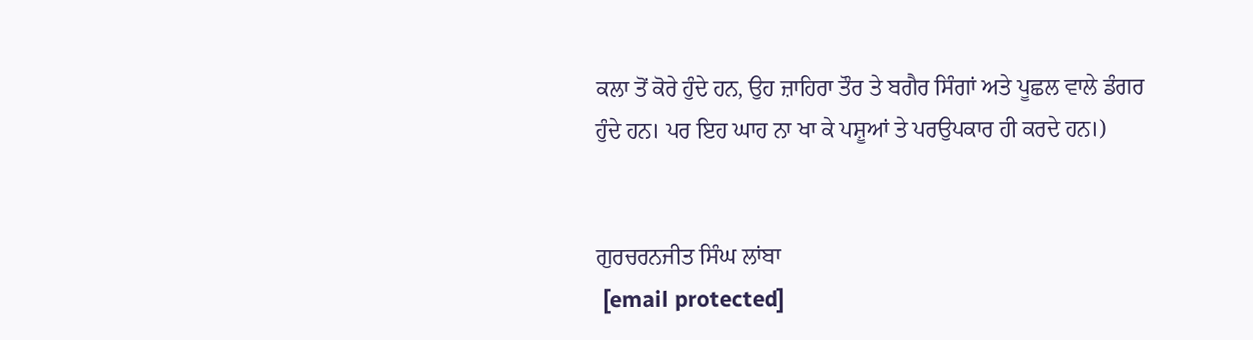ਕਲਾ ਤੋਂ ਕੋਰੇ ਹੁੰਦੇ ਹਨ, ਉਹ ਜ਼ਾਹਿਰਾ ਤੌਰ ਤੇ ਬਗੈਰ ਸਿੰਗਾਂ ਅਤੇ ਪੂਛਲ ਵਾਲੇ ਡੰਗਰ ਹੁੰਦੇ ਹਨ। ਪਰ ਇਹ ਘਾਹ ਨਾ ਖਾ ਕੇ ਪਸ਼ੂਆਂ ਤੇ ਪਰਉਪਕਾਰ ਹੀ ਕਰਦੇ ਹਨ।)


ਗੁਰਚਰਨਜੀਤ ਸਿੰਘ ਲਾਂਬਾ
 [email protected]